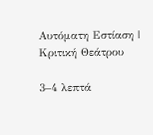Αυτόματη Εστίαση | Κριτική Θεάτρου

3–4 λεπτά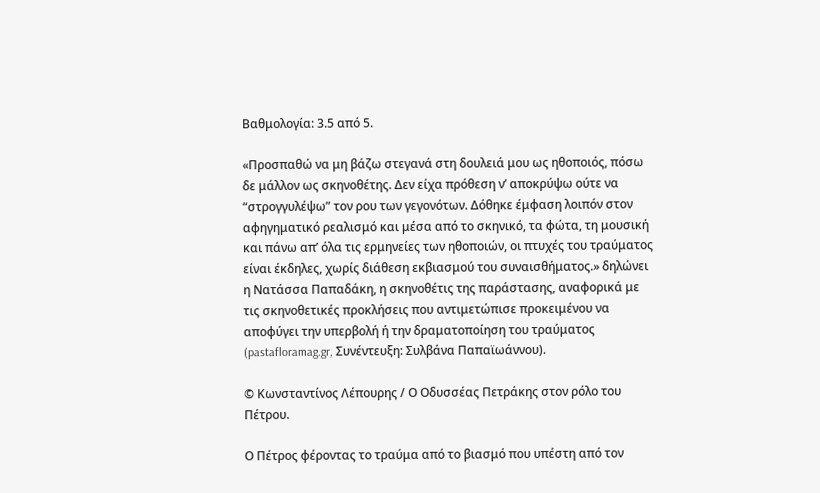Βαθμολογία: 3.5 από 5.

«Προσπαθώ να μη βάζω στεγανά στη δουλειά μου ως ηθοποιός, πόσω δε μάλλον ως σκηνοθέτης. Δεν είχα πρόθεση ν’ αποκρύψω ούτε να “στρογγυλέψω” τον ρου των γεγονότων. Δόθηκε έμφαση λοιπόν στον αφηγηματικό ρεαλισμό και μέσα από το σκηνικό, τα φώτα, τη μουσική και πάνω απ’ όλα τις ερμηνείες των ηθοποιών, οι πτυχές του τραύματος είναι έκδηλες, χωρίς διάθεση εκβιασμού του συναισθήματος.» δηλώνει η Νατάσσα Παπαδάκη, η σκηνοθέτις της παράστασης, αναφορικά με τις σκηνοθετικές προκλήσεις που αντιμετώπισε προκειμένου να αποφύγει την υπερβολή ή την δραματοποίηση του τραύματος (pastafloramag.gr, Συνέντευξη: Συλβάνα Παπαϊωάννου).

© Κωνσταντίνος Λέπουρης / Ο Οδυσσέας Πετράκης στον ρόλο του Πέτρου.

Ο Πέτρος φέροντας το τραύμα από το βιασμό που υπέστη από τον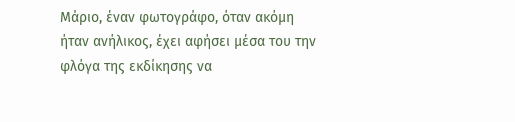Μάριο, έναν φωτογράφο, όταν ακόμη ήταν ανήλικος, έχει αφήσει μέσα του την φλόγα της εκδίκησης να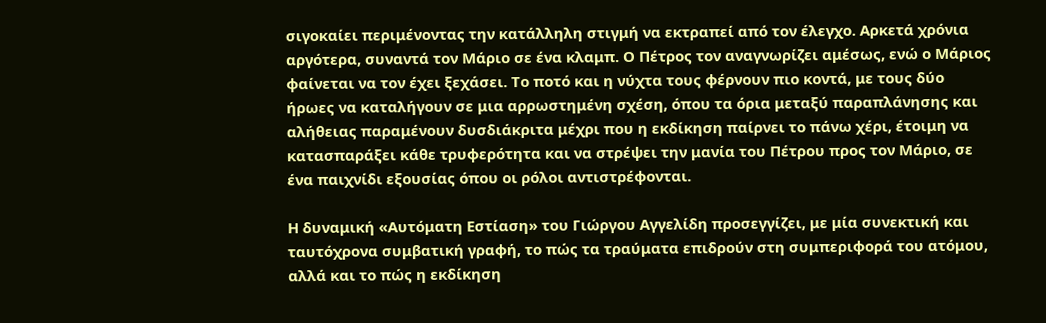σιγοκαίει περιμένοντας την κατάλληλη στιγμή να εκτραπεί από τον έλεγχο. Αρκετά χρόνια αργότερα, συναντά τον Μάριο σε ένα κλαμπ. Ο Πέτρος τον αναγνωρίζει αμέσως, ενώ ο Μάριος φαίνεται να τον έχει ξεχάσει. Το ποτό και η νύχτα τους φέρνουν πιο κοντά, με τους δύο ήρωες να καταλήγουν σε μια αρρωστημένη σχέση, όπου τα όρια μεταξύ παραπλάνησης και αλήθειας παραμένουν δυσδιάκριτα μέχρι που η εκδίκηση παίρνει το πάνω χέρι, έτοιμη να κατασπαράξει κάθε τρυφερότητα και να στρέψει την μανία του Πέτρου προς τον Μάριο, σε ένα παιχνίδι εξουσίας όπου οι ρόλοι αντιστρέφονται.

Η δυναμική «Αυτόματη Εστίαση» του Γιώργου Αγγελίδη προσεγγίζει, με μία συνεκτική και ταυτόχρονα συμβατική γραφή, το πώς τα τραύματα επιδρούν στη συμπεριφορά του ατόμου, αλλά και το πώς η εκδίκηση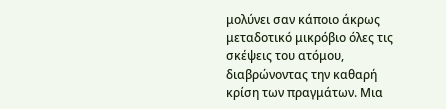μολύνει σαν κάποιο άκρως μεταδοτικό μικρόβιο όλες τις σκέψεις του ατόμου, διαβρώνοντας την καθαρή κρίση των πραγμάτων. Μια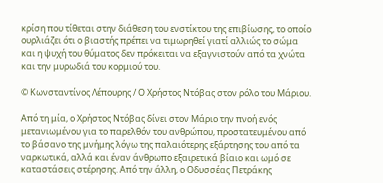κρίση που τίθεται στην διάθεση του ενστίκτου της επιβίωσης, το οποίο ουρλιάζει ότι ο βιαστής πρέπει να τιμωρηθεί γιατί αλλιώς το σώμα και η ψυχή του θύματος δεν πρόκειται να εξαγνιστούν από τα χνώτα και την μυρωδιά του κορμιού του.

© Κωνσταντίνος Λέπουρης / Ο Χρήστος Ντόβας στον ρόλο του Μάριου.

Από τη μία, ο Χρήστος Ντόβας δίνει στον Μάριο την πνοή ενός μετανιωμένου για το παρελθόν του ανθρώπου, προστατευμένου από το βάσανο της μνήμης λόγω της παλαιότερης εξάρτησης του από τα ναρκωτικά, αλλά και έναν άνθρωπο εξαιρετικά βίαιο και ωμό σε καταστάσεις στέρησης. Από την άλλη, ο Οδυσσέας Πετράκης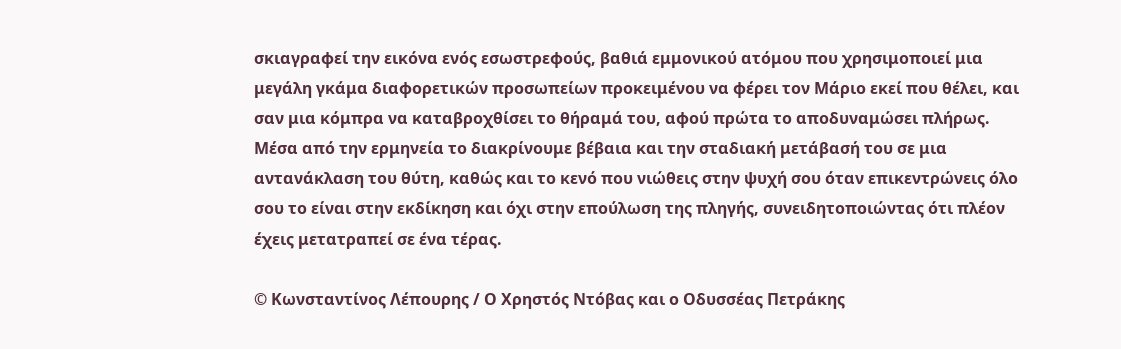σκιαγραφεί την εικόνα ενός εσωστρεφούς, βαθιά εμμονικού ατόμου που χρησιμοποιεί μια μεγάλη γκάμα διαφορετικών προσωπείων προκειμένου να φέρει τον Μάριο εκεί που θέλει, και σαν μια κόμπρα να καταβροχθίσει το θήραμά του, αφού πρώτα το αποδυναμώσει πλήρως. Μέσα από την ερμηνεία το διακρίνουμε βέβαια και την σταδιακή μετάβασή του σε μια αντανάκλαση του θύτη, καθώς και το κενό που νιώθεις στην ψυχή σου όταν επικεντρώνεις όλο σου το είναι στην εκδίκηση και όχι στην επούλωση της πληγής, συνειδητοποιώντας ότι πλέον έχεις μετατραπεί σε ένα τέρας.

© Κωνσταντίνος Λέπουρης / Ο Χρηστός Ντόβας και ο Οδυσσέας Πετράκης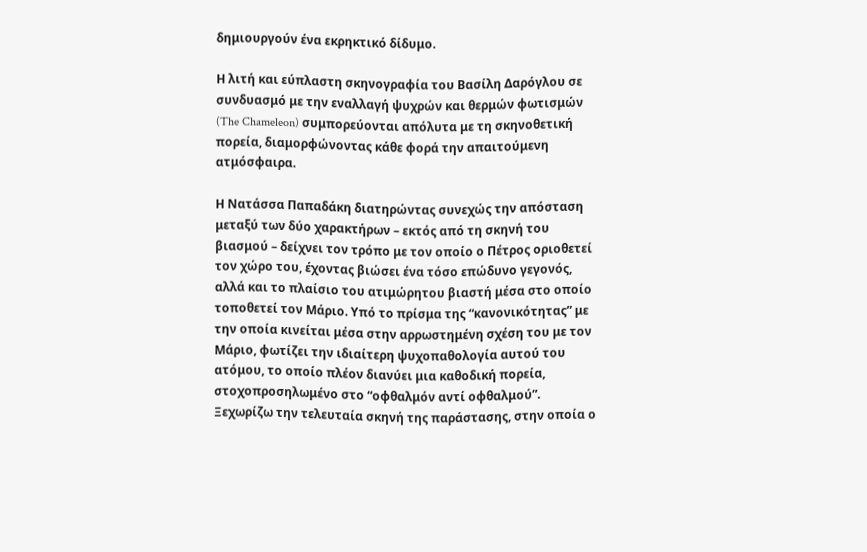δημιουργούν ένα εκρηκτικό δίδυμο.

Η λιτή και εύπλαστη σκηνογραφία του Βασίλη Δαρόγλου σε συνδυασμό με την εναλλαγή ψυχρών και θερμών φωτισμών (The Chameleon) συμπορεύονται απόλυτα με τη σκηνοθετική πορεία, διαμορφώνοντας κάθε φορά την απαιτούμενη ατμόσφαιρα.

Η Νατάσσα Παπαδάκη διατηρώντας συνεχώς την απόσταση μεταξύ των δύο χαρακτήρων – εκτός από τη σκηνή του βιασμού – δείχνει τον τρόπο με τον οποίο ο Πέτρος οριοθετεί τον χώρο του, έχοντας βιώσει ένα τόσο επώδυνο γεγονός, αλλά και το πλαίσιο του ατιμώρητου βιαστή μέσα στο οποίο τοποθετεί τον Μάριο. Υπό το πρίσμα της “κανονικότητας” με την οποία κινείται μέσα στην αρρωστημένη σχέση του με τον Μάριο, φωτίζει την ιδιαίτερη ψυχοπαθολογία αυτού του ατόμου, το οποίο πλέον διανύει μια καθοδική πορεία, στοχοπροσηλωμένο στο “οφθαλμόν αντί οφθαλμού”. Ξεχωρίζω την τελευταία σκηνή της παράστασης, στην οποία ο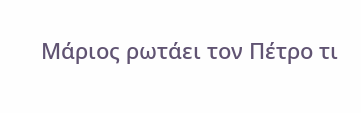Μάριος ρωτάει τον Πέτρο τι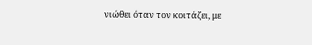νιώθει όταν τον κοιτάζει, με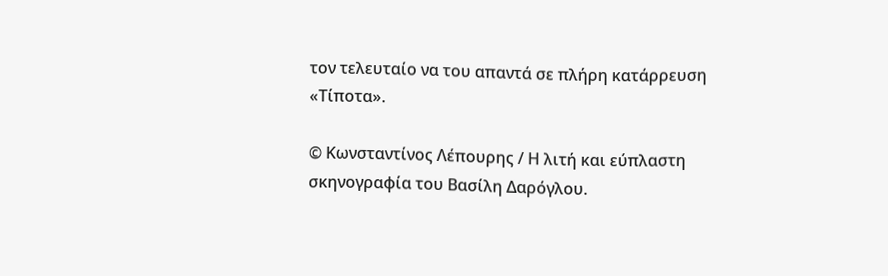τον τελευταίο να του απαντά σε πλήρη κατάρρευση «Τίποτα».

© Κωνσταντίνος Λέπουρης / Η λιτή και εύπλαστη σκηνογραφία του Βασίλη Δαρόγλου.